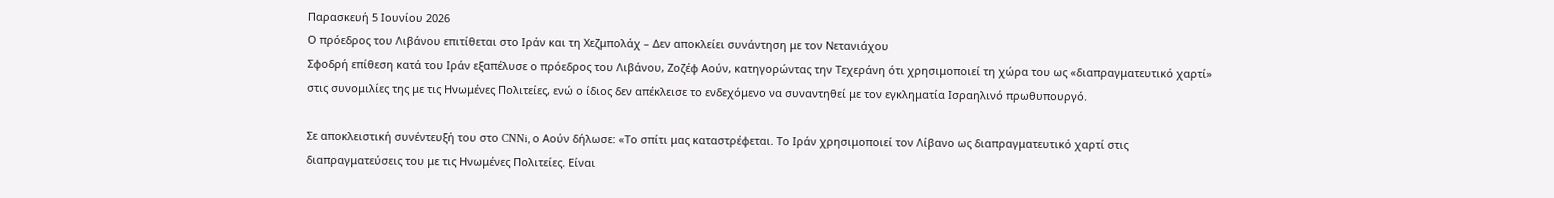Παρασκευή 5 Ιουνίου 2026
Ο πρόεδρος του Λιβάνου επιτίθεται στο Ιράν και τη Χεζμπολάχ – Δεν αποκλείει συνάντηση με τον Νετανιάχου
Σφοδρή επίθεση κατά του Ιράν εξαπέλυσε ο πρόεδρος του Λιβάνου, Ζοζέφ Αούν, κατηγορώντας την Τεχεράνη ότι χρησιμοποιεί τη χώρα του ως «διαπραγματευτικό χαρτί» στις συνομιλίες της με τις Ηνωμένες Πολιτείες, ενώ ο ίδιος δεν απέκλεισε το ενδεχόμενο να συναντηθεί με τον εγκληματία Ισραηλινό πρωθυπουργό.

Σε αποκλειστική συνέντευξή του στο CNNi, ο Αούν δήλωσε: «Το σπίτι μας καταστρέφεται. Το Ιράν χρησιμοποιεί τον Λίβανο ως διαπραγματευτικό χαρτί στις διαπραγματεύσεις του με τις Ηνωμένες Πολιτείες. Είναι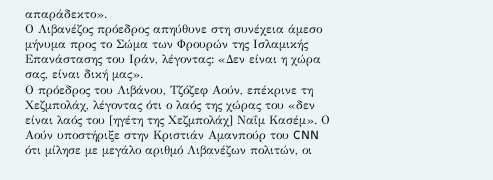απαράδεκτο».
Ο Λιβανέζος πρόεδρος απηύθυνε στη συνέχεια άμεσο μήνυμα προς το Σώμα των Φρουρών της Ισλαμικής Επανάστασης του Ιράν, λέγοντας: «Δεν είναι η χώρα σας, είναι δική μας».
Ο πρόεδρος του Λιβάνου, Τζόζεφ Αούν, επέκρινε τη Χεζμπολάχ, λέγοντας ότι ο λαός της χώρας του «δεν είναι λαός του [ηγέτη της Χεζμπολάχ] Ναΐμ Κασέμ». Ο Αούν υποστήριξε στην Κριστιάν Αμανπούρ του CNN ότι μίλησε με μεγάλο αριθμό Λιβανέζων πολιτών, οι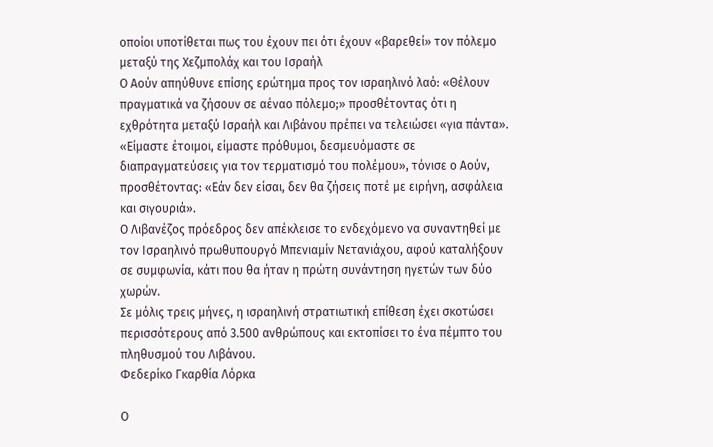οποίοι υποτίθεται πως του έχουν πει ότι έχουν «βαρεθεί» τον πόλεμο μεταξύ της Χεζμπολάχ και του Ισραήλ
Ο Αούν απηύθυνε επίσης ερώτημα προς τον ισραηλινό λαό: «Θέλουν πραγματικά να ζήσουν σε αέναο πόλεμο;» προσθέτοντας ότι η εχθρότητα μεταξύ Ισραήλ και Λιβάνου πρέπει να τελειώσει «για πάντα».
«Είμαστε έτοιμοι, είμαστε πρόθυμοι, δεσμευόμαστε σε διαπραγματεύσεις για τον τερματισμό του πολέμου», τόνισε ο Αούν, προσθέτοντας: «Εάν δεν είσαι, δεν θα ζήσεις ποτέ με ειρήνη, ασφάλεια και σιγουριά».
Ο Λιβανέζος πρόεδρος δεν απέκλεισε το ενδεχόμενο να συναντηθεί με τον Ισραηλινό πρωθυπουργό Μπενιαμίν Νετανιάχου, αφού καταλήξουν σε συμφωνία, κάτι που θα ήταν η πρώτη συνάντηση ηγετών των δύο χωρών.
Σε μόλις τρεις μήνες, η ισραηλινή στρατιωτική επίθεση έχει σκοτώσει περισσότερους από 3.500 ανθρώπους και εκτοπίσει το ένα πέμπτο του πληθυσμού του Λιβάνου.
Φεδερίκο Γκαρθία Λόρκα

Ο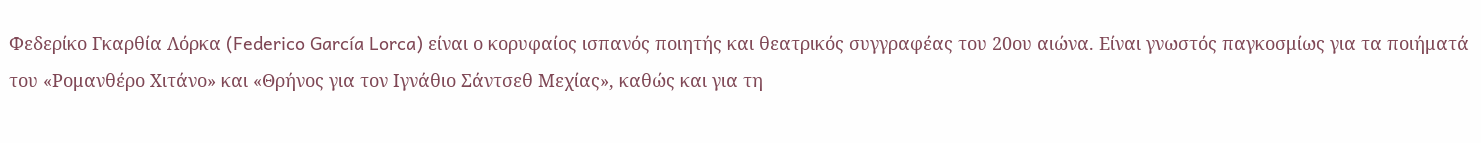Φεδερίκο Γκαρθία Λόρκα (Federico García Lorca) είναι ο κορυφαίος ισπανός ποιητής και θεατρικός συγγραφέας του 20ου αιώνα. Είναι γνωστός παγκοσμίως για τα ποιήματά του «Ρομανθέρο Χιτάνο» και «Θρήνος για τον Ιγνάθιο Σάντσεθ Μεχίας», καθώς και για τη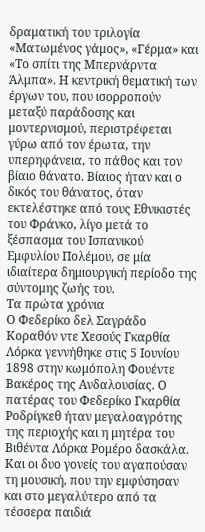δραματική του τριλογία «Ματωμένος γάμος», «Γέρμα» και «Το σπίτι της Μπερνάρντα Άλμπα». Η κεντρική θεματική των έργων του, που ισορροπούν μεταξύ παράδοσης και μοντερνισμού, περιστρέφεται γύρω από τον έρωτα, την υπερηφάνεια, το πάθος και τον βίαιο θάνατο. Βίαιος ήταν και ο δικός του θάνατος, όταν εκτελέστηκε από τους Εθνικιστές του Φράνκο, λίγο μετά το ξέσπασμα του Ισπανικού Εμφυλίου Πολέμου, σε μία ιδιαίτερα δημιουργική περίοδο της σύντομης ζωής του.
Τα πρώτα χρόνια
Ο Φεδερίκο δελ Σαγράδο Κοραθόν ντε Χεσούς Γκαρθία Λόρκα γεννήθηκε στις 5 Ιουνίου 1898 στην κωμόπολη Φουέντε Βακέρος της Ανδαλουσίας. Ο πατέρας του Φεδερίκο Γκαρθία Ροδρίγκεθ ήταν μεγαλοαγρότης της περιοχής και η μητέρα του Βιθέντα Λόρκα Ρομέρο δασκάλα. Και οι δυο γονείς του αγαπούσαν τη μουσική, που την εμφύσησαν και στο μεγαλύτερο από τα τέσσερα παιδιά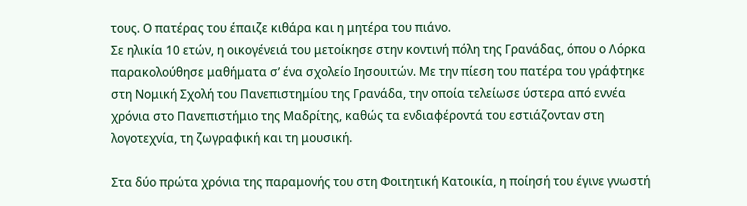τους. Ο πατέρας του έπαιζε κιθάρα και η μητέρα του πιάνο.
Σε ηλικία 10 ετών, η οικογένειά του μετοίκησε στην κοντινή πόλη της Γρανάδας, όπου ο Λόρκα παρακολούθησε μαθήματα σ’ ένα σχολείο Ιησουιτών. Με την πίεση του πατέρα του γράφτηκε στη Νομική Σχολή του Πανεπιστημίου της Γρανάδα, την οποία τελείωσε ύστερα από εννέα χρόνια στο Πανεπιστήμιο της Μαδρίτης, καθώς τα ενδιαφέροντά του εστιάζονταν στη λογοτεχνία, τη ζωγραφική και τη μουσική.

Στα δύο πρώτα χρόνια της παραμονής του στη Φοιτητική Κατοικία, η ποίησή του έγινε γνωστή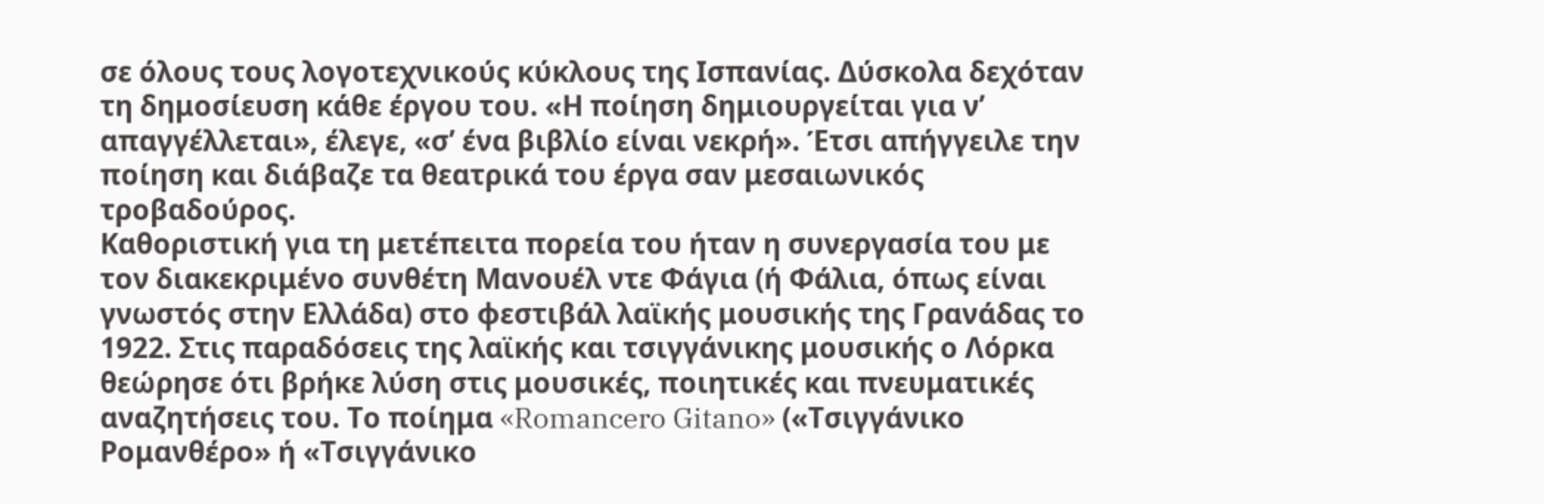σε όλους τους λογοτεχνικούς κύκλους της Ισπανίας. Δύσκολα δεχόταν τη δημοσίευση κάθε έργου του. «Η ποίηση δημιουργείται για ν’ απαγγέλλεται», έλεγε, «σ’ ένα βιβλίο είναι νεκρή». Έτσι απήγγειλε την ποίηση και διάβαζε τα θεατρικά του έργα σαν μεσαιωνικός τροβαδούρος.
Καθοριστική για τη μετέπειτα πορεία του ήταν η συνεργασία του με τον διακεκριμένο συνθέτη Μανουέλ ντε Φάγια (ή Φάλια, όπως είναι γνωστός στην Ελλάδα) στο φεστιβάλ λαϊκής μουσικής της Γρανάδας το 1922. Στις παραδόσεις της λαϊκής και τσιγγάνικης μουσικής ο Λόρκα θεώρησε ότι βρήκε λύση στις μουσικές, ποιητικές και πνευματικές αναζητήσεις του. Το ποίημα «Romancero Gitano» («Τσιγγάνικο Ρομανθέρο» ή «Τσιγγάνικο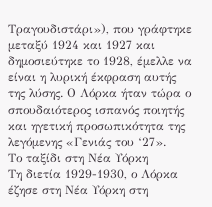Τραγουδιστάρι»), που γράφτηκε μεταξύ 1924 και 1927 και δημοσιεύτηκε το 1928, έμελλε να είναι η λυρική έκφραση αυτής της λύσης. Ο Λόρκα ήταν τώρα ο σπουδαιότερος ισπανός ποιητής και ηγετική προσωπικότητα της λεγόμενης «Γενιάς του ‘27».
Το ταξίδι στη Νέα Υόρκη
Τη διετία 1929-1930, ο Λόρκα έζησε στη Νέα Υόρκη στη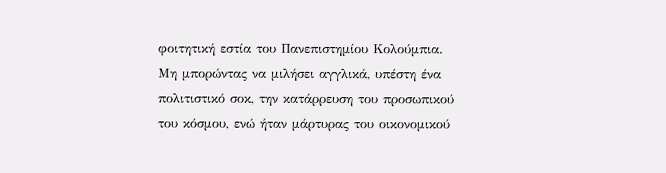φοιτητική εστία του Πανεπιστημίου Κολούμπια. Μη μπορώντας να μιλήσει αγγλικά, υπέστη ένα πολιτιστικό σοκ, την κατάρρευση του προσωπικού του κόσμου, ενώ ήταν μάρτυρας του οικονομικού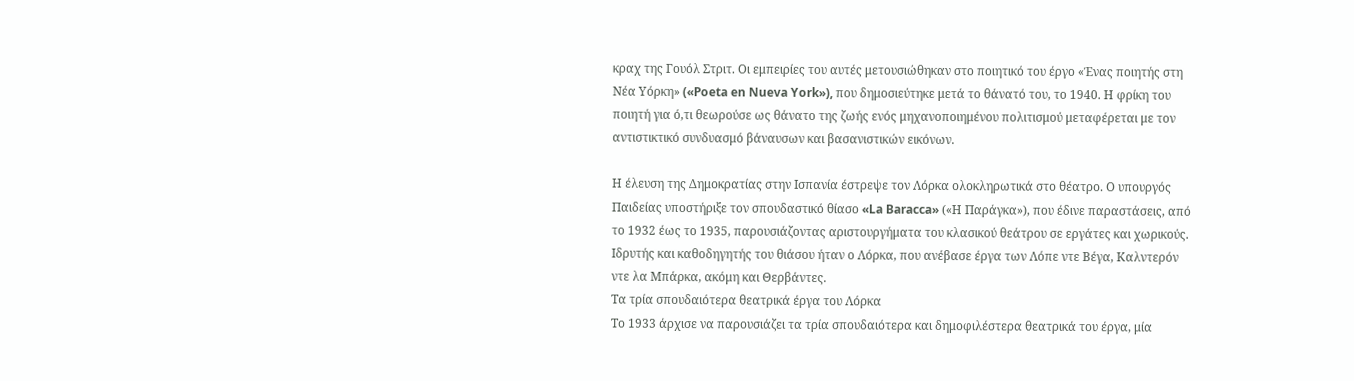κραχ της Γουόλ Στριτ. Οι εμπειρίες του αυτές μετουσιώθηκαν στο ποιητικό του έργο «Ένας ποιητής στη Νέα Υόρκη» («Poeta en Nueva York»), που δημοσιεύτηκε μετά το θάνατό του, το 1940. Η φρίκη του ποιητή για ό,τι θεωρούσε ως θάνατο της ζωής ενός μηχανοποιημένου πολιτισμού μεταφέρεται με τον αντιστικτικό συνδυασμό βάναυσων και βασανιστικών εικόνων.

Η έλευση της Δημοκρατίας στην Ισπανία έστρεψε τον Λόρκα ολοκληρωτικά στο θέατρο. Ο υπουργός Παιδείας υποστήριξε τον σπουδαστικό θίασο «La Baracca» («Η Παράγκα»), που έδινε παραστάσεις, από το 1932 έως το 1935, παρουσιάζοντας αριστουργήματα του κλασικού θεάτρου σε εργάτες και χωρικούς. Ιδρυτής και καθοδηγητής του θιάσου ήταν ο Λόρκα, που ανέβασε έργα των Λόπε ντε Βέγα, Καλντερόν ντε λα Μπάρκα, ακόμη και Θερβάντες.
Τα τρία σπουδαιότερα θεατρικά έργα του Λόρκα
Το 1933 άρχισε να παρουσιάζει τα τρία σπουδαιότερα και δημοφιλέστερα θεατρικά του έργα, μία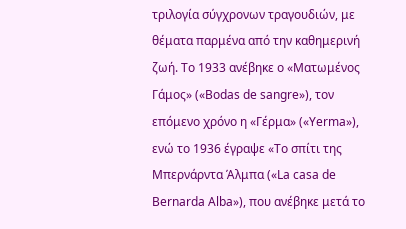τριλογία σύγχρονων τραγουδιών, με θέματα παρμένα από την καθημερινή ζωή. Το 1933 ανέβηκε ο «Ματωμένος Γάμος» («Bodas de sangre»), τον επόμενο χρόνο η «Γέρμα» («Yerma»), ενώ το 1936 έγραψε «Το σπίτι της Μπερνάρντα Άλμπα («La casa de Bernarda Alba»), που ανέβηκε μετά το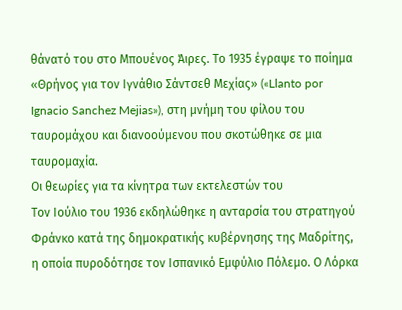θάνατό του στο Μπουένος Άιρες. Το 1935 έγραψε το ποίημα «Θρήνος για τον Ιγνάθιο Σάντσεθ Μεχίας» («Llanto por Ignacio Sanchez Mejias»), στη μνήμη του φίλου του ταυρομάχου και διανοούμενου που σκοτώθηκε σε μια ταυρομαχία.
Οι θεωρίες για τα κίνητρα των εκτελεστών του
Τον Ιούλιο του 1936 εκδηλώθηκε η ανταρσία του στρατηγού Φράνκο κατά της δημοκρατικής κυβέρνησης της Μαδρίτης, η οποία πυροδότησε τον Ισπανικό Εμφύλιο Πόλεμο. Ο Λόρκα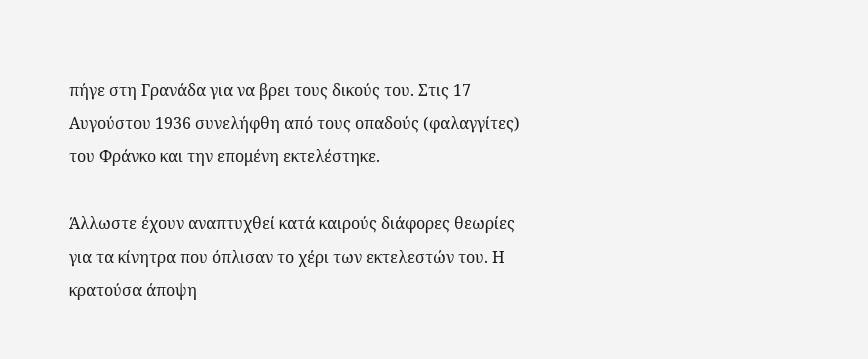πήγε στη Γρανάδα για να βρει τους δικούς του. Στις 17 Αυγούστου 1936 συνελήφθη από τους οπαδούς (φαλαγγίτες) του Φράνκο και την επομένη εκτελέστηκε.

Άλλωστε έχουν αναπτυχθεί κατά καιρούς διάφορες θεωρίες για τα κίνητρα που όπλισαν το χέρι των εκτελεστών του. Η κρατούσα άποψη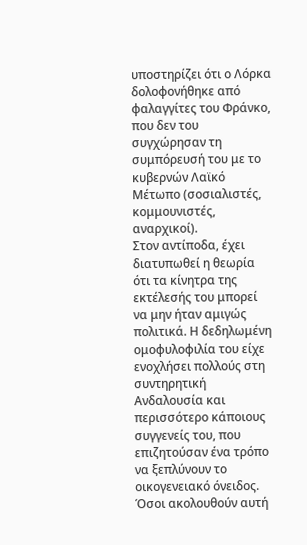υποστηρίζει ότι ο Λόρκα δολοφονήθηκε από φαλαγγίτες του Φράνκο, που δεν του συγχώρησαν τη συμπόρευσή του με το κυβερνών Λαϊκό Μέτωπο (σοσιαλιστές, κομμουνιστές, αναρχικοί).
Στον αντίποδα, έχει διατυπωθεί η θεωρία ότι τα κίνητρα της εκτέλεσής του μπορεί να μην ήταν αμιγώς πολιτικά. Η δεδηλωμένη ομοφυλοφιλία του είχε ενοχλήσει πολλούς στη συντηρητική Ανδαλουσία και περισσότερο κάποιους συγγενείς του, που επιζητούσαν ένα τρόπο να ξεπλύνουν το οικογενειακό όνειδος. Όσοι ακολουθούν αυτή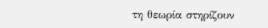τη θεωρία στηρίζουν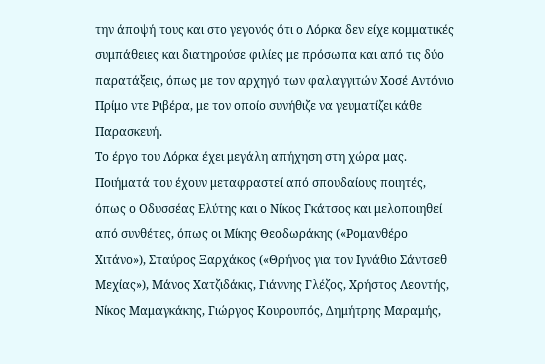την άποψή τους και στο γεγονός ότι ο Λόρκα δεν είχε κομματικές συμπάθειες και διατηρούσε φιλίες με πρόσωπα και από τις δύο παρατάξεις, όπως με τον αρχηγό των φαλαγγιτών Χοσέ Αντόνιο Πρίμο ντε Ριβέρα, με τον οποίο συνήθιζε να γευματίζει κάθε Παρασκευή.
Το έργο του Λόρκα έχει μεγάλη απήχηση στη χώρα μας. Ποιήματά του έχουν μεταφραστεί από σπουδαίους ποιητές, όπως ο Οδυσσέας Ελύτης και ο Νίκος Γκάτσος και μελοποιηθεί από συνθέτες, όπως οι Μίκης Θεοδωράκης («Ρομανθέρο Χιτάνο»), Σταύρος Ξαρχάκος («Θρήνος για τον Ιγνάθιο Σάντσεθ Μεχίας»), Μάνος Χατζιδάκις, Γιάννης Γλέζος, Χρήστος Λεοντής, Νίκος Μαμαγκάκης, Γιώργος Κουρουπός, Δημήτρης Μαραμής,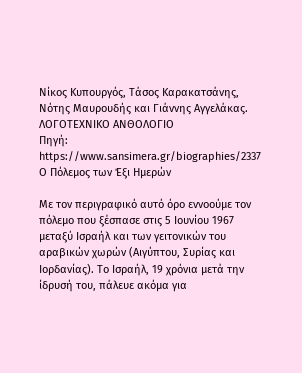Νίκος Κυπουργός, Τάσος Καρακατσάνης, Νότης Μαυρουδής και Γιάννης Αγγελάκας.
ΛΟΓΟΤΕΧΝΙΚΟ ΑΝΘΟΛΟΓΙΟ
Πηγή: https://www.sansimera.gr/biographies/2337
Ο Πόλεμος των Έξι Ημερών

Με τον περιγραφικό αυτό όρο εννοούμε τον πόλεμο που ξέσπασε στις 5 Ιουνίου 1967 μεταξύ Ισραήλ και των γειτονικών του αραβικών χωρών (Αιγύπτου, Συρίας και Ιορδανίας). Το Ισραήλ, 19 χρόνια μετά την ίδρυσή του, πάλευε ακόμα για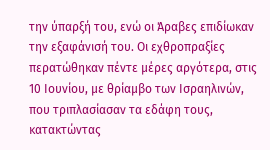την ύπαρξή του, ενώ οι Άραβες επιδίωκαν την εξαφάνισή του. Οι εχθροπραξίες περατώθηκαν πέντε μέρες αργότερα, στις 10 Ιουνίου, με θρίαμβο των Ισραηλινών, που τριπλασίασαν τα εδάφη τους, κατακτώντας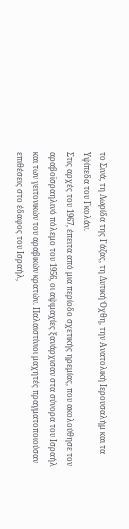το Σινά, τη Λωρίδα της Γάζας, τη Δυτική Όχθη, την Ανατολική Ιερουσαλήμ και τα Υψίπεδα του Γκολάν.
Στις αρχές του 1967, έπειτα από μια περίοδο σχετικής ηρεμίας, που ακολούθησε τον αραβοϊσραηλινό πόλεμο του 1956, οι αψιμαχίες ξανάρχισαν στα σύνορα του Ισραήλ και των γειτονικών του αραβικών κρατών. Παλαιστίνιοι μαχητές πραγματοποιούσαν επιθέσεις στο έδαφος του Ισραήλ,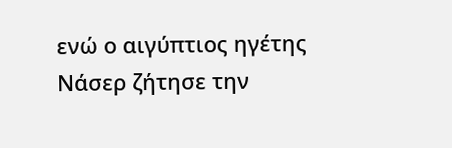ενώ ο αιγύπτιος ηγέτης Νάσερ ζήτησε την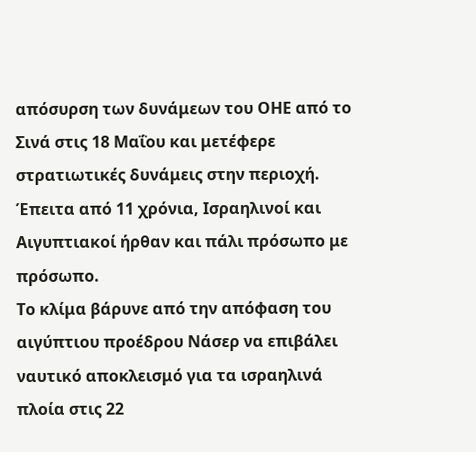απόσυρση των δυνάμεων του ΟΗΕ από το Σινά στις 18 Μαΐου και μετέφερε στρατιωτικές δυνάμεις στην περιοχή. Έπειτα από 11 χρόνια, Ισραηλινοί και Αιγυπτιακοί ήρθαν και πάλι πρόσωπο με πρόσωπο.
Το κλίμα βάρυνε από την απόφαση του αιγύπτιου προέδρου Νάσερ να επιβάλει ναυτικό αποκλεισμό για τα ισραηλινά πλοία στις 22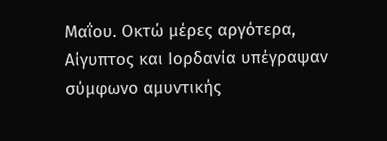Μαΐου. Οκτώ μέρες αργότερα, Αίγυπτος και Ιορδανία υπέγραψαν σύμφωνο αμυντικής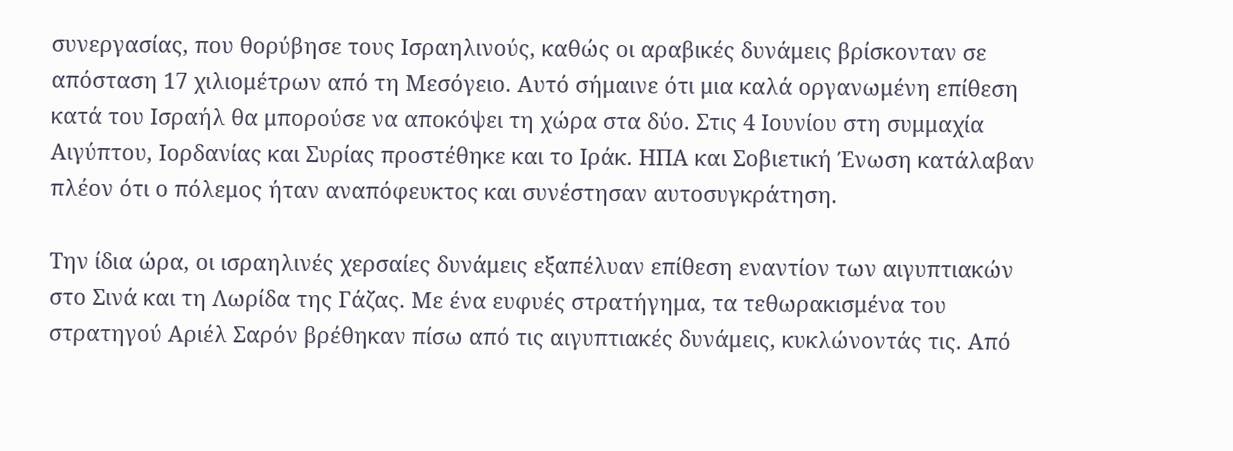συνεργασίας, που θορύβησε τους Ισραηλινούς, καθώς οι αραβικές δυνάμεις βρίσκονταν σε απόσταση 17 χιλιομέτρων από τη Μεσόγειο. Αυτό σήμαινε ότι μια καλά οργανωμένη επίθεση κατά του Ισραήλ θα μπορούσε να αποκόψει τη χώρα στα δύο. Στις 4 Ιουνίου στη συμμαχία Αιγύπτου, Ιορδανίας και Συρίας προστέθηκε και το Ιράκ. ΗΠΑ και Σοβιετική Ένωση κατάλαβαν πλέον ότι ο πόλεμος ήταν αναπόφευκτος και συνέστησαν αυτοσυγκράτηση.

Την ίδια ώρα, οι ισραηλινές χερσαίες δυνάμεις εξαπέλυαν επίθεση εναντίον των αιγυπτιακών στο Σινά και τη Λωρίδα της Γάζας. Με ένα ευφυές στρατήγημα, τα τεθωρακισμένα του στρατηγού Αριέλ Σαρόν βρέθηκαν πίσω από τις αιγυπτιακές δυνάμεις, κυκλώνοντάς τις. Από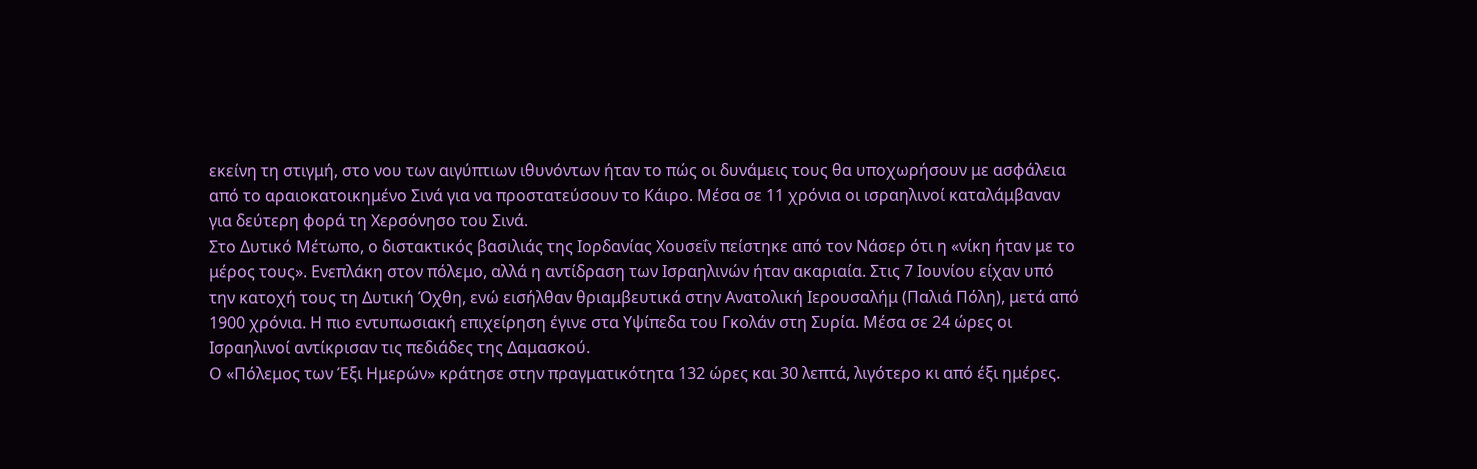εκείνη τη στιγμή, στο νου των αιγύπτιων ιθυνόντων ήταν το πώς οι δυνάμεις τους θα υποχωρήσουν με ασφάλεια από το αραιοκατοικημένο Σινά για να προστατεύσουν το Κάιρο. Μέσα σε 11 χρόνια οι ισραηλινοί καταλάμβαναν για δεύτερη φορά τη Χερσόνησο του Σινά.
Στο Δυτικό Μέτωπο, ο διστακτικός βασιλιάς της Ιορδανίας Χουσεΐν πείστηκε από τον Νάσερ ότι η «νίκη ήταν με το μέρος τους». Ενεπλάκη στον πόλεμο, αλλά η αντίδραση των Ισραηλινών ήταν ακαριαία. Στις 7 Ιουνίου είχαν υπό την κατοχή τους τη Δυτική Όχθη, ενώ εισήλθαν θριαμβευτικά στην Ανατολική Ιερουσαλήμ (Παλιά Πόλη), μετά από 1900 χρόνια. Η πιο εντυπωσιακή επιχείρηση έγινε στα Υψίπεδα του Γκολάν στη Συρία. Μέσα σε 24 ώρες οι Ισραηλινοί αντίκρισαν τις πεδιάδες της Δαμασκού.
Ο «Πόλεμος των Έξι Ημερών» κράτησε στην πραγματικότητα 132 ώρες και 30 λεπτά, λιγότερο κι από έξι ημέρες.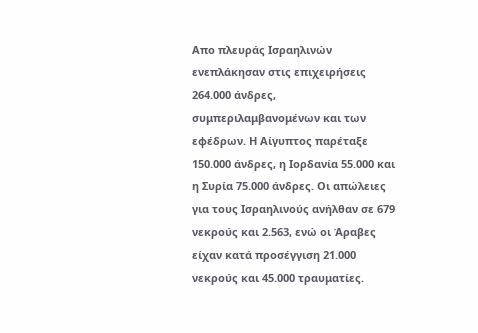Απο πλευράς Ισραηλινών ενεπλάκησαν στις επιχειρήσεις 264.000 άνδρες, συμπεριλαμβανομένων και των εφέδρων. Η Αίγυπτος παρέταξε 150.000 άνδρες, η Ιορδανία 55.000 και η Συρία 75.000 άνδρες. Οι απώλειες για τους Ισραηλινούς ανήλθαν σε 679 νεκρούς και 2.563, ενώ οι Άραβες είχαν κατά προσέγγιση 21.000 νεκρούς και 45.000 τραυματίες.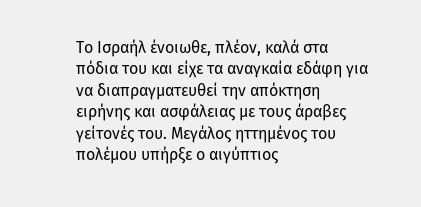Το Ισραήλ ένοιωθε, πλέον, καλά στα πόδια του και είχε τα αναγκαία εδάφη για να διαπραγματευθεί την απόκτηση ειρήνης και ασφάλειας με τους άραβες γείτονές του. Μεγάλος ηττημένος του πολέμου υπήρξε ο αιγύπτιος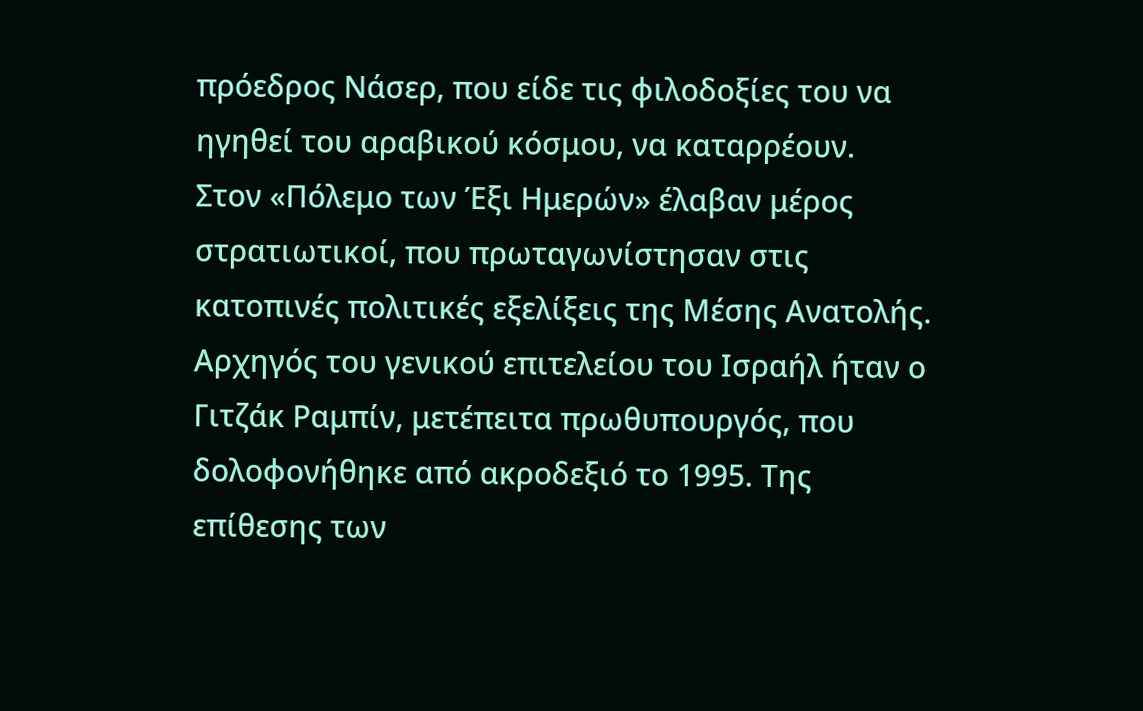πρόεδρος Νάσερ, που είδε τις φιλοδοξίες του να ηγηθεί του αραβικού κόσμου, να καταρρέουν.
Στον «Πόλεμο των Έξι Ημερών» έλαβαν μέρος στρατιωτικοί, που πρωταγωνίστησαν στις κατοπινές πολιτικές εξελίξεις της Μέσης Ανατολής. Αρχηγός του γενικού επιτελείου του Ισραήλ ήταν ο Γιτζάκ Ραμπίν, μετέπειτα πρωθυπουργός, που δολοφονήθηκε από ακροδεξιό το 1995. Της επίθεσης των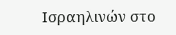Ισραηλινών στο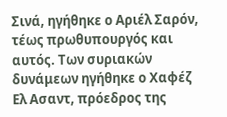Σινά, ηγήθηκε ο Αριέλ Σαρόν, τέως πρωθυπουργός και αυτός. Των συριακών δυνάμεων ηγήθηκε ο Χαφέζ Ελ Ασαντ, πρόεδρος της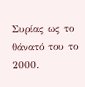Συρίας ως το θάνατό του το 2000.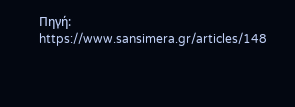Πηγή: https://www.sansimera.gr/articles/148